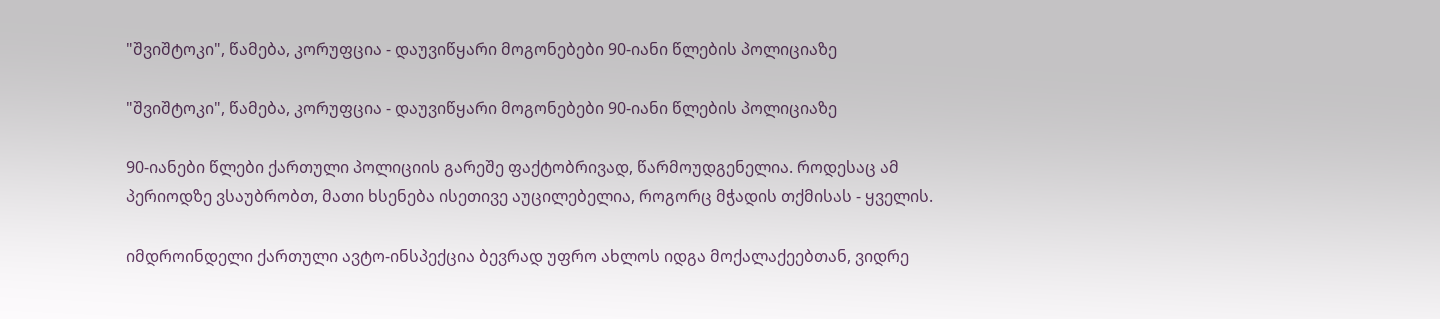"შვიშტოკი", წამება, კორუფცია - დაუვიწყარი მოგონებები 90-იანი წლების პოლიციაზე

"შვიშტოკი", წამება, კორუფცია - დაუვიწყარი მოგონებები 90-იანი წლების პოლიციაზე

90-იანები წლები ქართული პოლიციის გარეშე ფაქტობრივად, წარმოუდგენელია. როდესაც ამ პერიოდზე ვსაუბრობთ, მათი ხსენება ისეთივე აუცილებელია, როგორც მჭადის თქმისას - ყველის.

იმდროინდელი ქართული ავტო-ინსპექცია ბევრად უფრო ახლოს იდგა მოქალაქეებთან, ვიდრე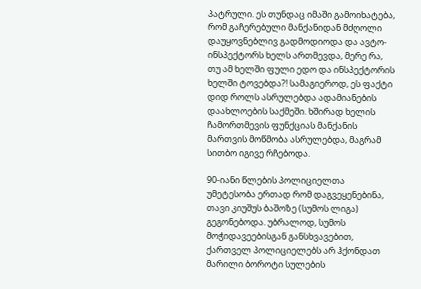პატრული. ეს თუნდაც იმაში გამოიხატება, რომ გაჩერებული მანქანიდან მძღოლი დაუყოვნებლივ გადმოდიოდა და ავტო-ინსპექტორს ხელს ართმევდა, მერე რა, თუ ამ ხელში ფული ედო და ინსპექტორის ხელში ტოვებდა?! სამაგიეროდ, ეს ფაქტი დიდ როლს ასრულებდა ადამიანების დაახლოების საქმეში. ხშირად ხელის ჩამორთმევის ფუნქციას მანქანის მართვის მოწმობა ასრულებდა, მაგრამ სითბო იგივე რჩებოდა.

90-იანი წლების პოლიციელთა უმეტესობა ერთად რომ დაგვეყენებინა, თავი კიუშუს ბაშოზე (სუმოს ლიგა) გეგონებოდა. უბრალოდ, სუმოს მოჭიდავეებისგან განსხვავებით, ქართველ პოლიციელებს არ ჰქონდათ მარილი ბოროტი სულების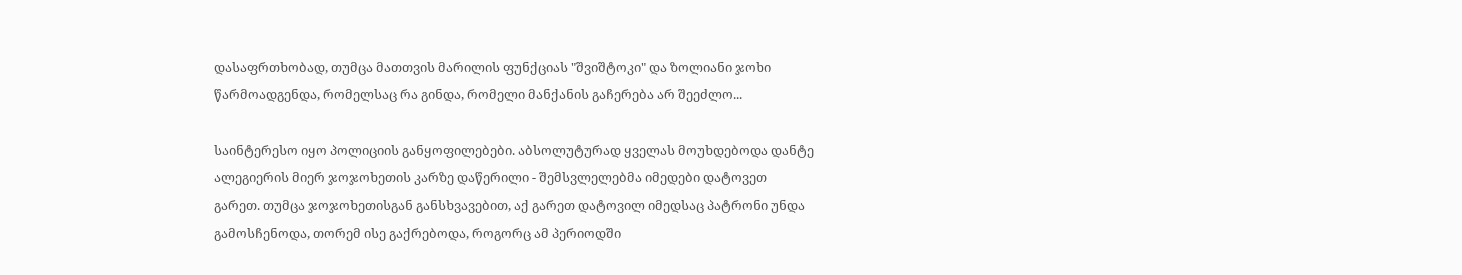დასაფრთხობად, თუმცა მათთვის მარილის ფუნქციას "შვიშტოკი" და ზოლიანი ჯოხი წარმოადგენდა, რომელსაც რა გინდა, რომელი მანქანის გაჩერება არ შეეძლო...

საინტერესო იყო პოლიციის განყოფილებები. აბსოლუტურად ყველას მოუხდებოდა დანტე ალეგიერის მიერ ჯოჯოხეთის კარზე დაწერილი - შემსვლელებმა იმედები დატოვეთ გარეთ. თუმცა ჯოჯოხეთისგან განსხვავებით, აქ გარეთ დატოვილ იმედსაც პატრონი უნდა გამოსჩენოდა, თორემ ისე გაქრებოდა, როგორც ამ პერიოდში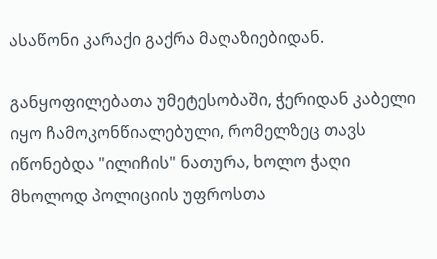ასაწონი კარაქი გაქრა მაღაზიებიდან.

განყოფილებათა უმეტესობაში, ჭერიდან კაბელი იყო ჩამოკონწიალებული, რომელზეც თავს იწონებდა "ილიჩის" ნათურა, ხოლო ჭაღი მხოლოდ პოლიციის უფროსთა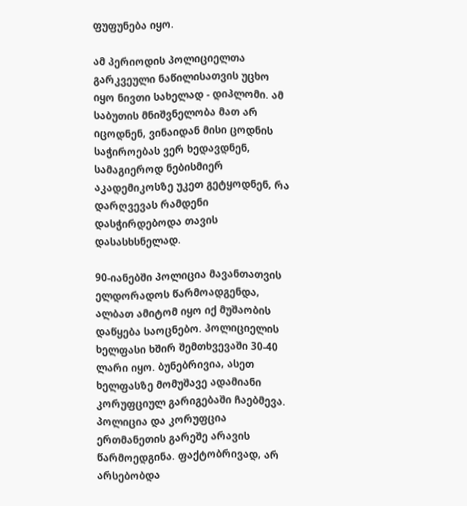ფუფუნება იყო.

ამ პერიოდის პოლიციელთა გარკვეული ნაწილისათვის უცხო იყო ნივთი სახელად - დიპლომი. ამ საბუთის მნიშვნელობა მათ არ იცოდნენ, ვინაიდან მისი ცოდნის საჭიროებას ვერ ხედავდნენ, სამაგიეროდ ნებისმიერ აკადემიკოსზე უკეთ გეტყოდნენ, რა დარღვევას რამდენი დასჭირდებოდა თავის დასასხსნელად.

90-იანებში პოლიცია მავანთათვის ელდორადოს წარმოადგენდა, ალბათ ამიტომ იყო იქ მუშაობის დაწყება საოცნებო. პოლიციელის ხელფასი ხშირ შემთხვევაში 30-40 ლარი იყო. ბუნებრივია, ასეთ ხელფასზე მომუშავე ადამიანი კორუფციულ გარიგებაში ჩაებმევა. პოლიცია და კორუფცია ერთმანეთის გარეშე არავის წარმოედგინა. ფაქტობრივად, არ არსებობდა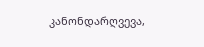კანონდარღვევა,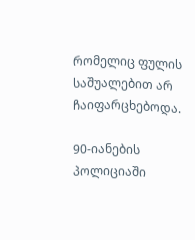რომელიც ფულის საშუალებით არ ჩაიფარცხებოდა.

90-იანების პოლიციაში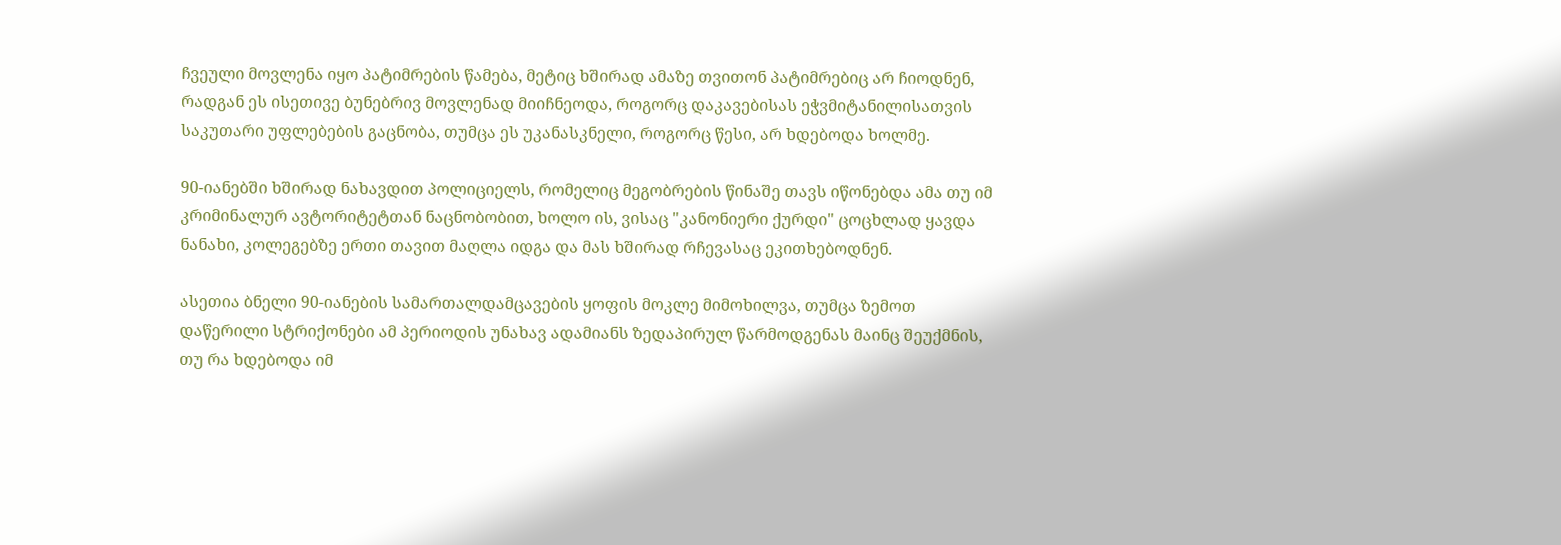ჩვეული მოვლენა იყო პატიმრების წამება, მეტიც ხშირად ამაზე თვითონ პატიმრებიც არ ჩიოდნენ, რადგან ეს ისეთივე ბუნებრივ მოვლენად მიიჩნეოდა, როგორც დაკავებისას ეჭვმიტანილისათვის საკუთარი უფლებების გაცნობა, თუმცა ეს უკანასკნელი, როგორც წესი, არ ხდებოდა ხოლმე.

90-იანებში ხშირად ნახავდით პოლიციელს, რომელიც მეგობრების წინაშე თავს იწონებდა ამა თუ იმ კრიმინალურ ავტორიტეტთან ნაცნობობით, ხოლო ის, ვისაც "კანონიერი ქურდი" ცოცხლად ყავდა ნანახი, კოლეგებზე ერთი თავით მაღლა იდგა და მას ხშირად რჩევასაც ეკითხებოდნენ.

ასეთია ბნელი 90-იანების სამართალდამცავების ყოფის მოკლე მიმოხილვა, თუმცა ზემოთ დაწერილი სტრიქონები ამ პერიოდის უნახავ ადამიანს ზედაპირულ წარმოდგენას მაინც შეუქმნის, თუ რა ხდებოდა იმ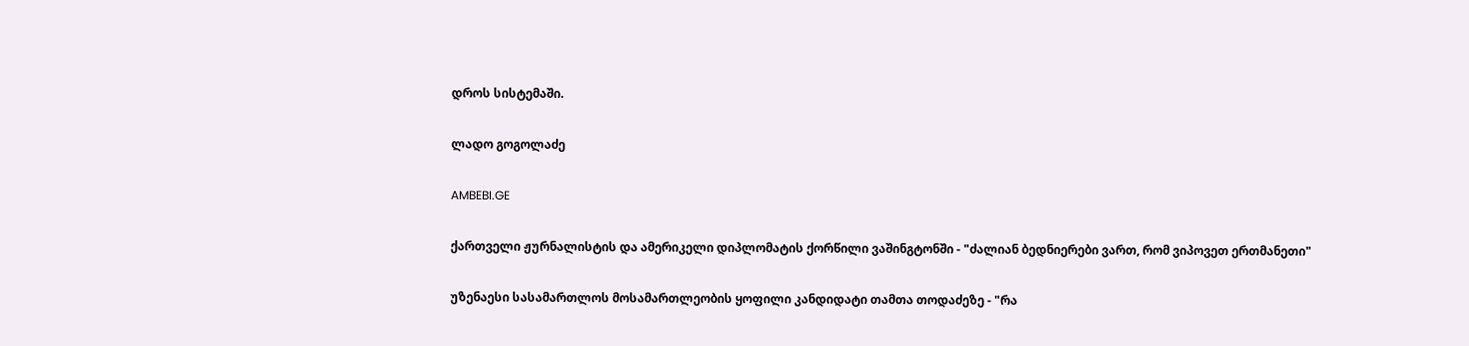დროს სისტემაში.

ლადო გოგოლაძე

AMBEBI.GE

ქართველი ჟურნალისტის და ამერიკელი დიპლომატის ქორწილი ვაშინგტონში - "ძალიან ბედნიერები ვართ, რომ ვიპოვეთ ერთმანეთი"

უზენაესი სასამართლოს მოსამართლეობის ყოფილი კანდიდატი თამთა თოდაძეზე - "რა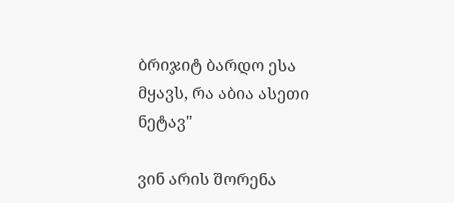ბრიჯიტ ბარდო ესა მყავს, რა აბია ასეთი ნეტავ"

ვინ არის შორენა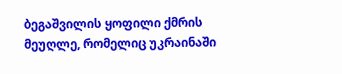ბეგაშვილის ყოფილი ქმრის მეუღლე, რომელიც უკრაინაში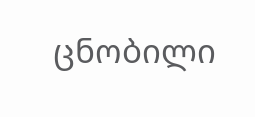ცნობილი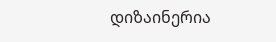დიზაინერია